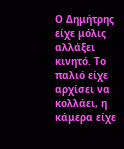Ο Δημήτρης είχε μόλις αλλάξει κινητό. Το παλιό είχε αρχίσει να κολλάει, η κάμερα είχε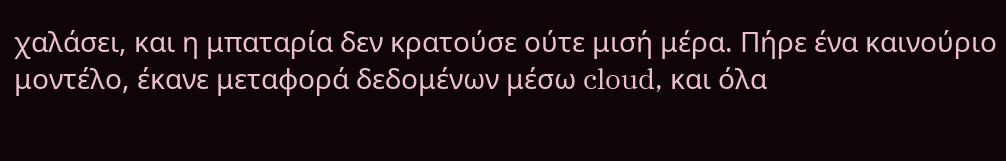χαλάσει, και η μπαταρία δεν κρατούσε ούτε μισή μέρα. Πήρε ένα καινούριο μοντέλο, έκανε μεταφορά δεδομένων μέσω cloud, και όλα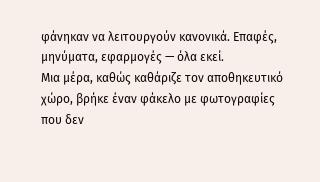φάνηκαν να λειτουργούν κανονικά. Επαφές, μηνύματα, εφαρμογές — όλα εκεί.
Μια μέρα, καθώς καθάριζε τον αποθηκευτικό χώρο, βρήκε έναν φάκελο με φωτογραφίες που δεν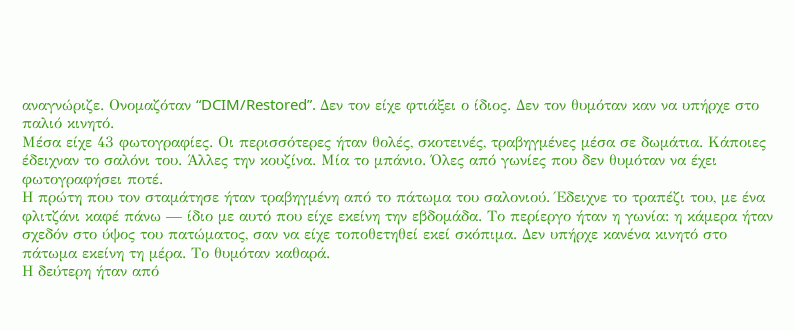αναγνώριζε. Ονομαζόταν “DCIM/Restored”. Δεν τον είχε φτιάξει ο ίδιος. Δεν τον θυμόταν καν να υπήρχε στο παλιό κινητό.
Μέσα είχε 43 φωτογραφίες. Οι περισσότερες ήταν θολές, σκοτεινές, τραβηγμένες μέσα σε δωμάτια. Κάποιες έδειχναν το σαλόνι του. Άλλες την κουζίνα. Μία το μπάνιο. Όλες από γωνίες που δεν θυμόταν να έχει φωτογραφήσει ποτέ.
Η πρώτη που τον σταμάτησε ήταν τραβηγμένη από το πάτωμα του σαλονιού. Έδειχνε το τραπέζι του, με ένα φλιτζάνι καφέ πάνω — ίδιο με αυτό που είχε εκείνη την εβδομάδα. Το περίεργο ήταν η γωνία: η κάμερα ήταν σχεδόν στο ύψος του πατώματος, σαν να είχε τοποθετηθεί εκεί σκόπιμα. Δεν υπήρχε κανένα κινητό στο πάτωμα εκείνη τη μέρα. Το θυμόταν καθαρά.
Η δεύτερη ήταν από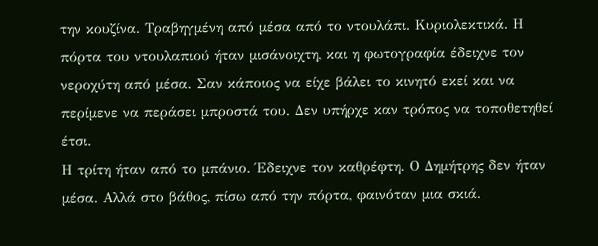την κουζίνα. Τραβηγμένη από μέσα από το ντουλάπι. Κυριολεκτικά. Η πόρτα του ντουλαπιού ήταν μισάνοιχτη, και η φωτογραφία έδειχνε τον νεροχύτη από μέσα. Σαν κάποιος να είχε βάλει το κινητό εκεί και να περίμενε να περάσει μπροστά του. Δεν υπήρχε καν τρόπος να τοποθετηθεί έτσι.
Η τρίτη ήταν από το μπάνιο. Έδειχνε τον καθρέφτη. Ο Δημήτρης δεν ήταν μέσα. Αλλά στο βάθος, πίσω από την πόρτα, φαινόταν μια σκιά.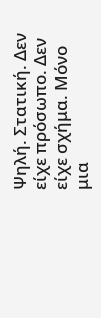Ψηλή. Στατική. Δεν είχε πρόσωπο. Δεν είχε σχήμα. Μόνο μια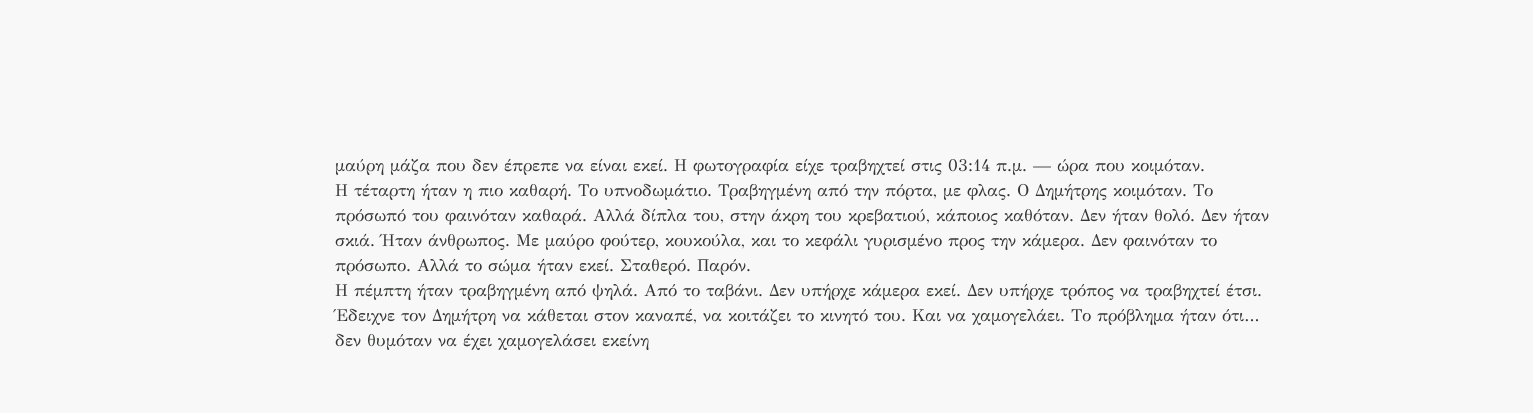μαύρη μάζα που δεν έπρεπε να είναι εκεί. Η φωτογραφία είχε τραβηχτεί στις 03:14 π.μ. — ώρα που κοιμόταν.
Η τέταρτη ήταν η πιο καθαρή. Το υπνοδωμάτιο. Τραβηγμένη από την πόρτα, με φλας. Ο Δημήτρης κοιμόταν. Το πρόσωπό του φαινόταν καθαρά. Αλλά δίπλα του, στην άκρη του κρεβατιού, κάποιος καθόταν. Δεν ήταν θολό. Δεν ήταν σκιά. Ήταν άνθρωπος. Με μαύρο φούτερ, κουκούλα, και το κεφάλι γυρισμένο προς την κάμερα. Δεν φαινόταν το πρόσωπο. Αλλά το σώμα ήταν εκεί. Σταθερό. Παρόν.
Η πέμπτη ήταν τραβηγμένη από ψηλά. Από το ταβάνι. Δεν υπήρχε κάμερα εκεί. Δεν υπήρχε τρόπος να τραβηχτεί έτσι. Έδειχνε τον Δημήτρη να κάθεται στον καναπέ, να κοιτάζει το κινητό του. Και να χαμογελάει. Το πρόβλημα ήταν ότι… δεν θυμόταν να έχει χαμογελάσει εκείνη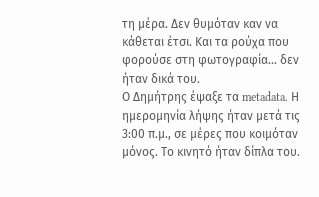τη μέρα. Δεν θυμόταν καν να κάθεται έτσι. Και τα ρούχα που φορούσε στη φωτογραφία… δεν ήταν δικά του.
Ο Δημήτρης έψαξε τα metadata. Η ημερομηνία λήψης ήταν μετά τις 3:00 π.μ., σε μέρες που κοιμόταν μόνος. Το κινητό ήταν δίπλα του.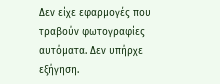Δεν είχε εφαρμογές που τραβούν φωτογραφίες αυτόματα. Δεν υπήρχε εξήγηση.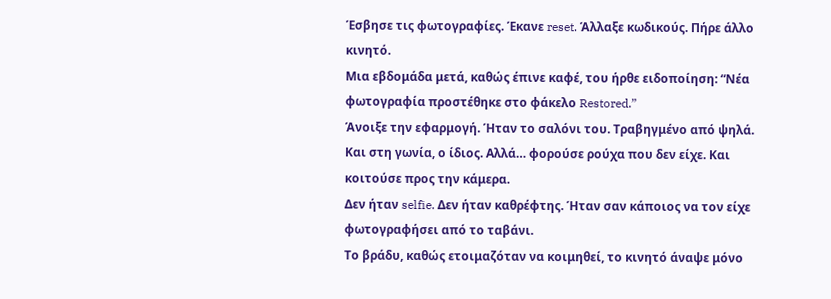Έσβησε τις φωτογραφίες. Έκανε reset. Άλλαξε κωδικούς. Πήρε άλλο κινητό.
Μια εβδομάδα μετά, καθώς έπινε καφέ, του ήρθε ειδοποίηση: “Νέα φωτογραφία προστέθηκε στο φάκελο Restored.”
Άνοιξε την εφαρμογή. Ήταν το σαλόνι του. Τραβηγμένο από ψηλά. Και στη γωνία, ο ίδιος. Αλλά… φορούσε ρούχα που δεν είχε. Και κοιτούσε προς την κάμερα.
Δεν ήταν selfie. Δεν ήταν καθρέφτης. Ήταν σαν κάποιος να τον είχε φωτογραφήσει από το ταβάνι.
Το βράδυ, καθώς ετοιμαζόταν να κοιμηθεί, το κινητό άναψε μόνο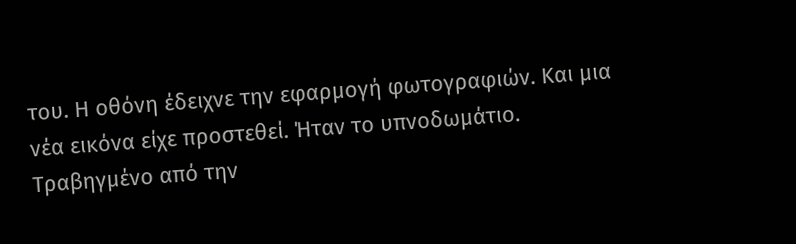του. Η οθόνη έδειχνε την εφαρμογή φωτογραφιών. Και μια νέα εικόνα είχε προστεθεί. Ήταν το υπνοδωμάτιο. Τραβηγμένο από την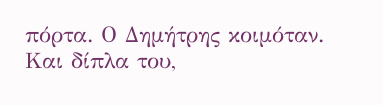πόρτα. Ο Δημήτρης κοιμόταν. Και δίπλα του,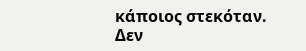κάποιος στεκόταν.
Δεν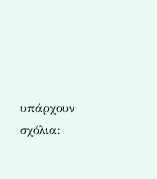υπάρχουν σχόλια: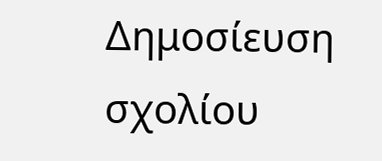Δημοσίευση σχολίου